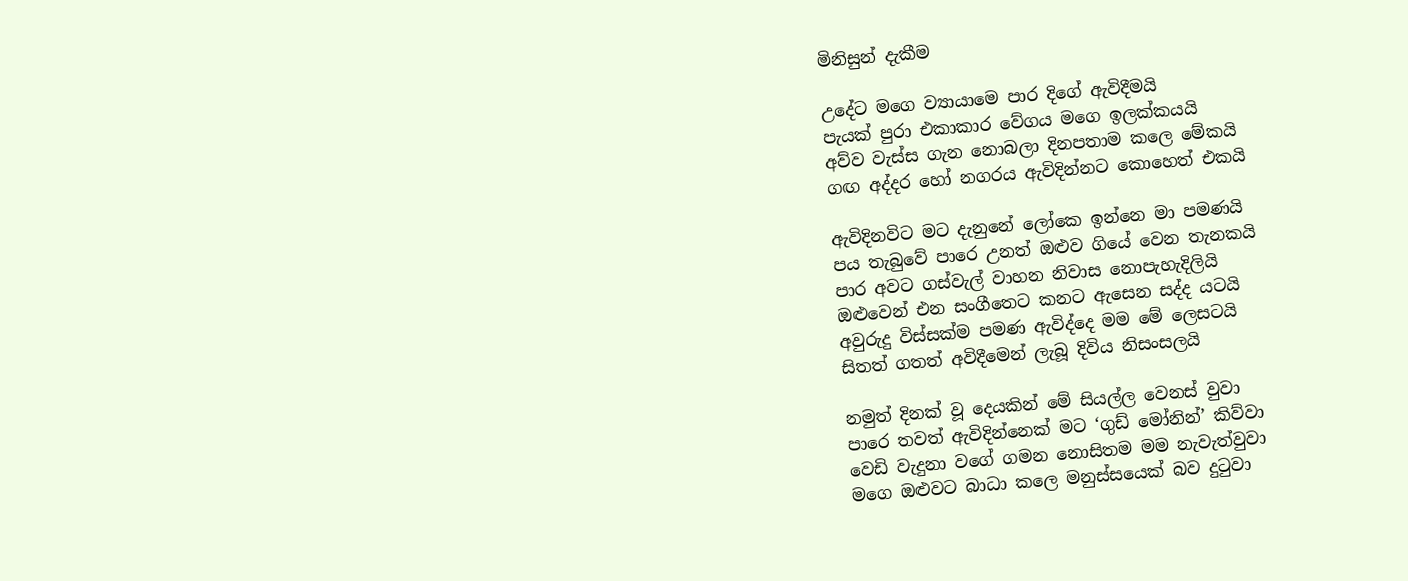මිනිසුන් දැකීම

උදේට මගෙ ව්‍යායාමෙ පාර දිගේ ඇවිදීමයි
පැයක් පුරා එකාකාර වේගය මගෙ ඉලක්කයයි
අව්ව වැස්ස ගැන නොබලා දිනපතාම කලෙ මේකයි
ගඟ අද්දර හෝ නගරය ඇවිදින්නට කොහෙත් එකයි

ඇවිදිනවිට මට දැනුනේ ලෝකෙ ඉන්නෙ මා පමණයි
පය තැබුවේ පාරෙ උනත් ඔළුව ගියේ වෙන තැනකයි
පාර අවට ගස්වැල් වාහන නිවාස නොපැහැදිලියි
ඔළුවෙන් එන සංගීතෙට කනට ඇසෙන සද්ද යටයි
අවුරුදු විස්සක්ම පමණ ඇවිද්දෙ මම මේ ලෙසටයි
සිතත් ගතත් අවිදීමෙන් ලැබූ දිවිය නිසංසලයි

නමුත් දිනක් වූ දෙයකින් මේ සියල්ල වෙනස් වුවා
පාරෙ තවත් ඇවිදින්නෙක් මට ‘ගුඩ් මෝනින්’ කිව්වා
වෙඩි වැදුනා වගේ ගමන නොසිතම මම නැවැත්වුවා
මගෙ ඔළුවට බාධා කලෙ මනුස්සයෙක් බව දුටුවා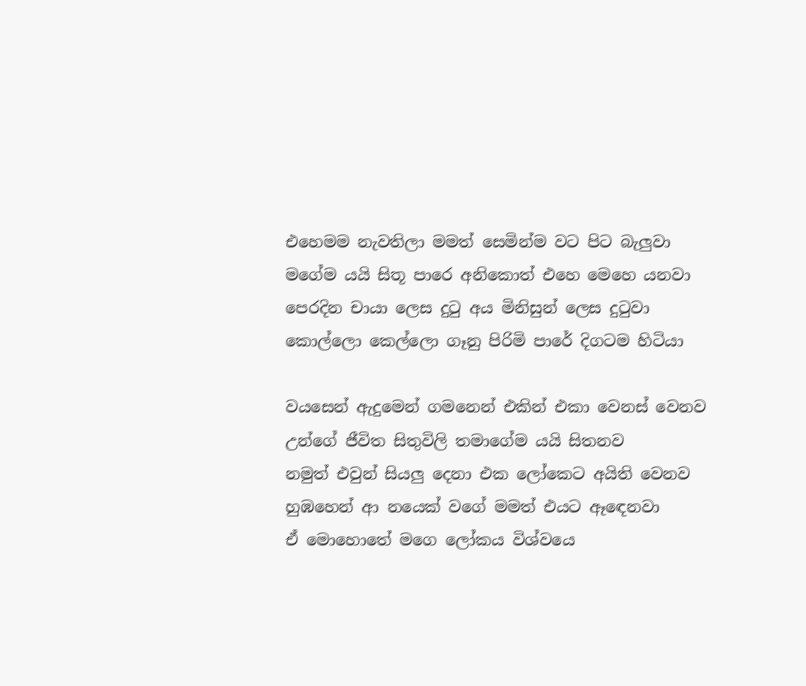එහෙමම නැවතිලා මමත් සෙමින්ම වට පිට බැලුවා
මගේම යයි සිතූ පාරෙ අනිකොත් එහෙ මෙහෙ යනවා
පෙරදින චායා ලෙස දුටු අය මිනිසුන් ලෙස දුටුවා
කොල්ලො කෙල්ලො ගෑනු පිරිමි පාරේ දිගටම හිටියා

වයසෙන් ඇදුමෙන් ගමනෙන් එකින් එකා වෙනස් වෙනව
උන්ගේ ජීවිත සිතුවිලි තමාගේම යයි සිතනව
නමුත් එවුන් සියලු දෙනා එක ලෝකෙට අයිති වෙනව
හුඹහෙන් ආ නයෙක් වගේ මමත් එයට ඈඳෙනවා
ඒ මොහොතේ මගෙ ලෝකය විශ්වයෙ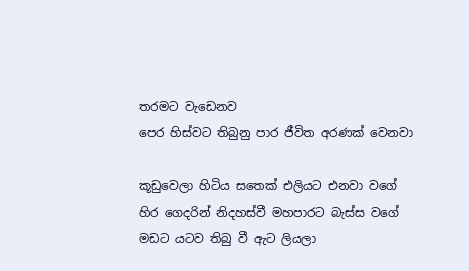තරමට වැඩෙනව
පෙර හිස්වට තිබුනු පාර ජීවිත අරණක් වෙනවා

කූඩුවෙලා හිටිය සතෙක් එලියට එනවා වගේ
හිර ගෙදරින් නිදහස්වී මහපාරට බැස්ස වගේ
මඩට යටව තිබු වී ඇට ලියලා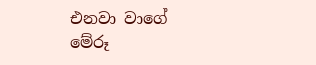එනවා වාගේ
මේරූ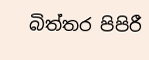බිත්තර පිපිරී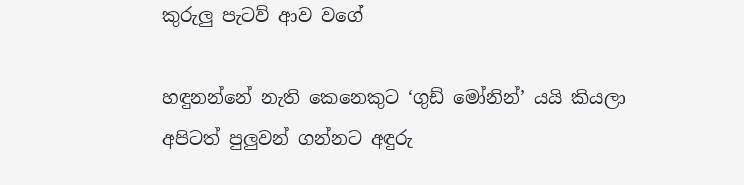කුරුලු පැටව් ආව වගේ

හඳුනන්නේ නැති කෙනෙකුට ‘ගුඩ් මෝනින්’ යයි කියලා
අපිටත් පුලුවන් ගන්නට අඳුරු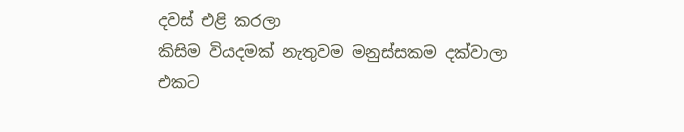දවස් එළි කරලා
කිසිම වියදමක් නැතුවම මනුස්සකම දක්වාලා
එකට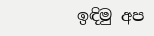ඉඳිමු අප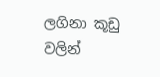ලගිනා කූඩු වලින්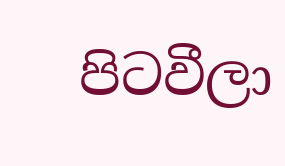පිටවීලා